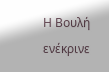Η Βουλή ενέκρινε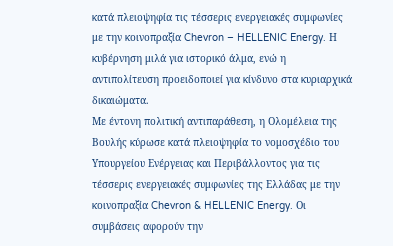κατά πλειοψηφία τις τέσσερις ενεργειακές συμφωνίες με την κοινοπραξία Chevron – HELLENIC Energy. Η κυβέρνηση μιλά για ιστορικό άλμα, ενώ η αντιπολίτευση προειδοποιεί για κίνδυνο στα κυριαρχικά δικαιώματα.
Με έντονη πολιτική αντιπαράθεση, η Ολομέλεια της Βουλής κύρωσε κατά πλειοψηφία το νομοσχέδιο του Υπουργείου Ενέργειας και Περιβάλλοντος για τις τέσσερις ενεργειακές συμφωνίες της Ελλάδας με την κοινοπραξία Chevron & HELLENIC Energy. Οι συμβάσεις αφορούν την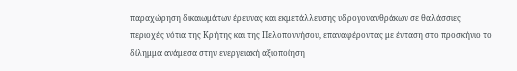παραχώρηση δικαιωμάτων έρευνας και εκμετάλλευσης υδρογονανθράκων σε θαλάσσιες περιοχές νότια της Κρήτης και της Πελοποννήσου, επαναφέροντας με ένταση στο προσκήνιο το δίλημμα ανάμεσα στην ενεργειακή αξιοποίηση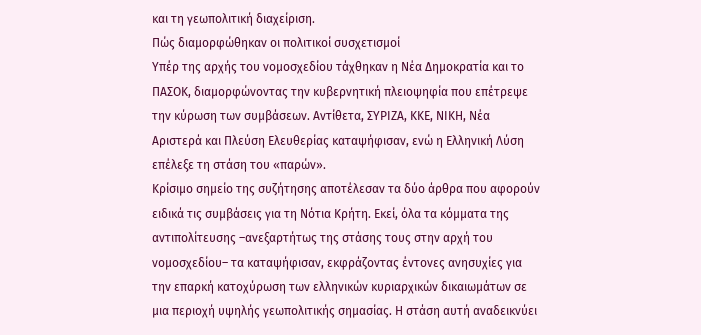και τη γεωπολιτική διαχείριση.
Πώς διαμορφώθηκαν οι πολιτικοί συσχετισμοί
Υπέρ της αρχής του νομοσχεδίου τάχθηκαν η Νέα Δημοκρατία και το ΠΑΣΟΚ, διαμορφώνοντας την κυβερνητική πλειοψηφία που επέτρεψε την κύρωση των συμβάσεων. Αντίθετα, ΣΥΡΙΖΑ, ΚΚΕ, ΝΙΚΗ, Νέα Αριστερά και Πλεύση Ελευθερίας καταψήφισαν, ενώ η Ελληνική Λύση επέλεξε τη στάση του «παρών».
Κρίσιμο σημείο της συζήτησης αποτέλεσαν τα δύο άρθρα που αφορούν ειδικά τις συμβάσεις για τη Νότια Κρήτη. Εκεί, όλα τα κόμματα της αντιπολίτευσης –ανεξαρτήτως της στάσης τους στην αρχή του νομοσχεδίου– τα καταψήφισαν, εκφράζοντας έντονες ανησυχίες για την επαρκή κατοχύρωση των ελληνικών κυριαρχικών δικαιωμάτων σε μια περιοχή υψηλής γεωπολιτικής σημασίας. Η στάση αυτή αναδεικνύει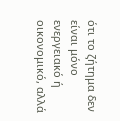ότι το ζήτημα δεν είναι μόνο ενεργειακό ή οικονομικό, αλλά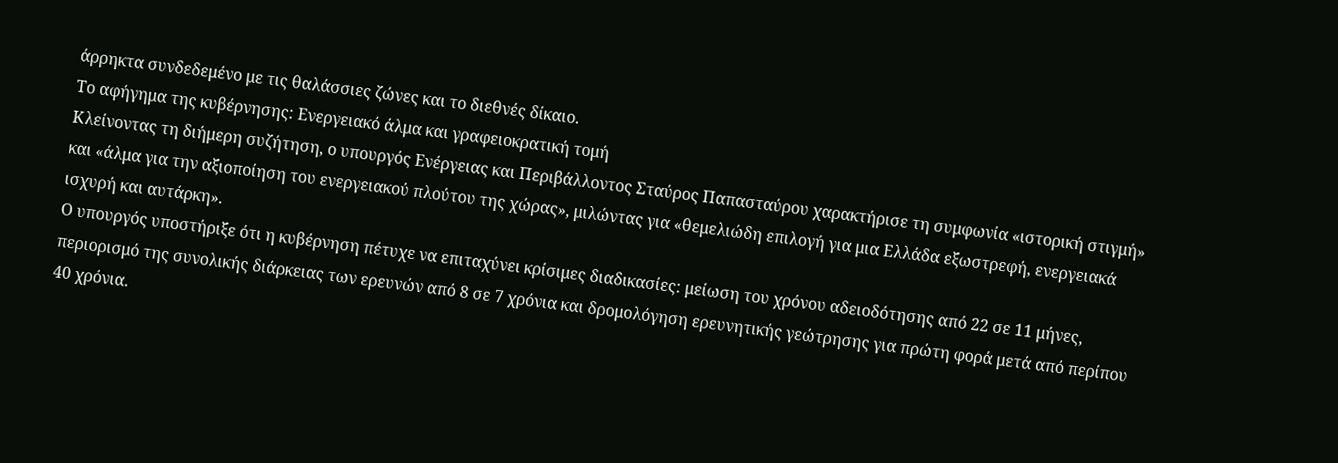άρρηκτα συνδεδεμένο με τις θαλάσσιες ζώνες και το διεθνές δίκαιο.
Το αφήγημα της κυβέρνησης: Ενεργειακό άλμα και γραφειοκρατική τομή
Κλείνοντας τη διήμερη συζήτηση, ο υπουργός Ενέργειας και Περιβάλλοντος Σταύρος Παπασταύρου χαρακτήρισε τη συμφωνία «ιστορική στιγμή» και «άλμα για την αξιοποίηση του ενεργειακού πλούτου της χώρας», μιλώντας για «θεμελιώδη επιλογή για μια Ελλάδα εξωστρεφή, ενεργειακά ισχυρή και αυτάρκη».
Ο υπουργός υποστήριξε ότι η κυβέρνηση πέτυχε να επιταχύνει κρίσιμες διαδικασίες: μείωση του χρόνου αδειοδότησης από 22 σε 11 μήνες, περιορισμό της συνολικής διάρκειας των ερευνών από 8 σε 7 χρόνια και δρομολόγηση ερευνητικής γεώτρησης για πρώτη φορά μετά από περίπου 40 χρόνια.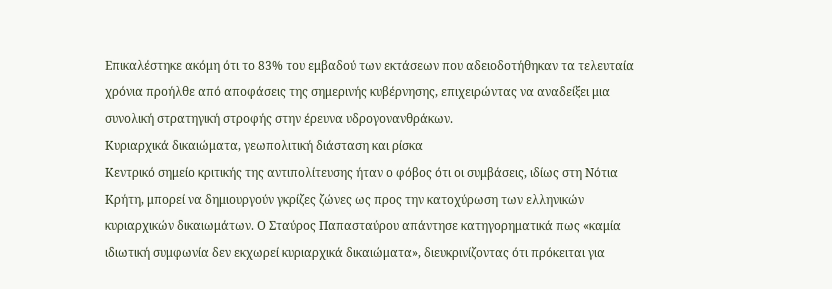Επικαλέστηκε ακόμη ότι το 83% του εμβαδού των εκτάσεων που αδειοδοτήθηκαν τα τελευταία χρόνια προήλθε από αποφάσεις της σημερινής κυβέρνησης, επιχειρώντας να αναδείξει μια συνολική στρατηγική στροφής στην έρευνα υδρογονανθράκων.
Κυριαρχικά δικαιώματα, γεωπολιτική διάσταση και ρίσκα
Κεντρικό σημείο κριτικής της αντιπολίτευσης ήταν ο φόβος ότι οι συμβάσεις, ιδίως στη Νότια Κρήτη, μπορεί να δημιουργούν γκρίζες ζώνες ως προς την κατοχύρωση των ελληνικών κυριαρχικών δικαιωμάτων. Ο Σταύρος Παπασταύρου απάντησε κατηγορηματικά πως «καμία ιδιωτική συμφωνία δεν εκχωρεί κυριαρχικά δικαιώματα», διευκρινίζοντας ότι πρόκειται για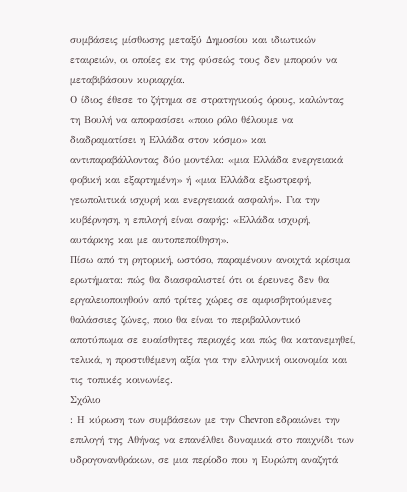συμβάσεις μίσθωσης μεταξύ Δημοσίου και ιδιωτικών εταιρειών, οι οποίες εκ της φύσεώς τους δεν μπορούν να μεταβιβάσουν κυριαρχία.
Ο ίδιος έθεσε το ζήτημα σε στρατηγικούς όρους, καλώντας τη Βουλή να αποφασίσει «ποιο ρόλο θέλουμε να διαδραματίσει η Ελλάδα στον κόσμο» και αντιπαραβάλλοντας δύο μοντέλα: «μια Ελλάδα ενεργειακά φοβική και εξαρτημένη» ή «μια Ελλάδα εξωστρεφή, γεωπολιτικά ισχυρή και ενεργειακά ασφαλή». Για την κυβέρνηση, η επιλογή είναι σαφής: «Ελλάδα ισχυρή, αυτάρκης και με αυτοπεποίθηση».
Πίσω από τη ρητορική, ωστόσο, παραμένουν ανοιχτά κρίσιμα ερωτήματα: πώς θα διασφαλιστεί ότι οι έρευνες δεν θα εργαλειοποιηθούν από τρίτες χώρες σε αμφισβητούμενες θαλάσσιες ζώνες, ποιο θα είναι το περιβαλλοντικό αποτύπωμα σε ευαίσθητες περιοχές και πώς θα κατανεμηθεί, τελικά, η προστιθέμενη αξία για την ελληνική οικονομία και τις τοπικές κοινωνίες.
Σχόλιο
: Η κύρωση των συμβάσεων με την Chevron εδραιώνει την επιλογή της Αθήνας να επανέλθει δυναμικά στο παιχνίδι των υδρογονανθράκων, σε μια περίοδο που η Ευρώπη αναζητά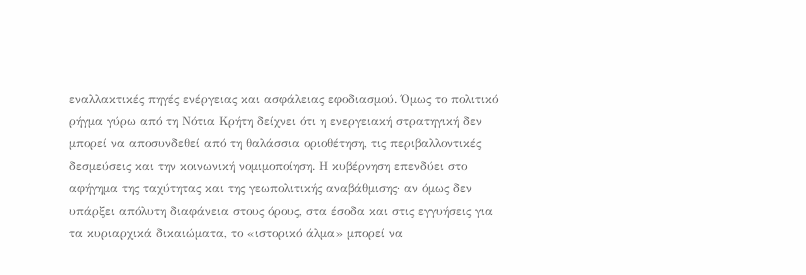εναλλακτικές πηγές ενέργειας και ασφάλειας εφοδιασμού. Όμως το πολιτικό ρήγμα γύρω από τη Νότια Κρήτη δείχνει ότι η ενεργειακή στρατηγική δεν μπορεί να αποσυνδεθεί από τη θαλάσσια οριοθέτηση, τις περιβαλλοντικές δεσμεύσεις και την κοινωνική νομιμοποίηση. Η κυβέρνηση επενδύει στο αφήγημα της ταχύτητας και της γεωπολιτικής αναβάθμισης· αν όμως δεν υπάρξει απόλυτη διαφάνεια στους όρους, στα έσοδα και στις εγγυήσεις για τα κυριαρχικά δικαιώματα, το «ιστορικό άλμα» μπορεί να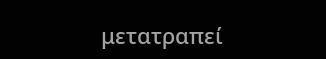μετατραπεί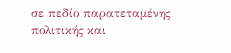σε πεδίο παρατεταμένης πολιτικής και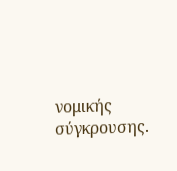νομικής σύγκρουσης.